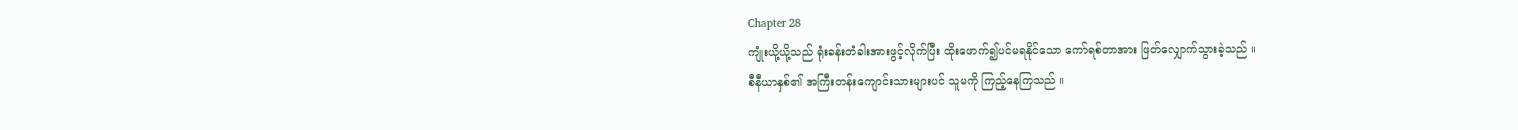Chapter 28
ကျုံးယို့ယို့သည် ရုံးခန်းတံခါးအားဖွင့်လိုက်ပြီး ထိုးဖောက်၍ပင်မရနိုင်သော ကော်ရစ်တာအား ဖြတ်လျှောက်သွားခဲ့သည် ။
စီနီယာနှစ်၏ အကြီးတန်းကျောင်းသားများပင် သူမကို ကြည့်နေကြသည် ။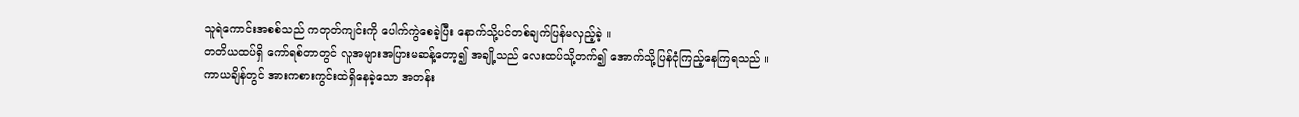သူရဲကောင်းအစစ်သည် ကတုတ်ကျင်းကို ပေါက်ကွဲစေခဲ့ပြီး နောက်သို့ပင်တစ်ချက်ပြန်မလှည့်ခဲ့ ။
တတိယထပ်ရှိ ကော်ရစ်တာတွင် လူအများအပြားမဆန့်တော့၍ အချို့သည် လေးထပ်သို့တက်၍ အောက်သို့ပြန်ငုံကြည့်နေကြရသည် ။
ကာယချိန်တွင် အားကစားကွင်းထဲရှိနေခဲ့သော အတန်း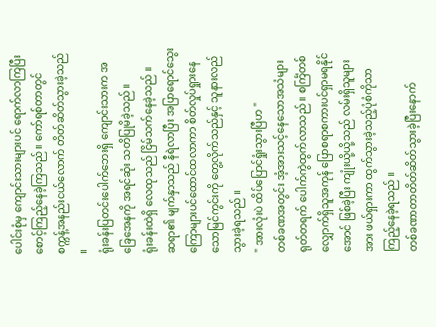ပေါင်းစုံမှ ကျောင်းသားများပင် ရောက်လာကြပြီးစောင့်ကြည့်နေခဲ့ကြသည်။ ကော်ရစ်တာတွင် စက္ကန့်အနည်းငယ်လောက် တိတ်ဆိတ်သွားခဲ့သည် ။
ရုံးခန်းပြတင်းပေါက်ဘေးရှိ ကျောင်းသားက အခြေအေနကို အရင်ဆုံး သတိပြုမိခဲ့သည်။
ရုံးခန်းထဲရှိ လေထုသည် ငြိမ်သက်နေခဲ့သည် ။
ဆရာ၏ မျက်နှာသည် နီရဲလာပြီး အပြာရောင်သွေးကြောများပင်ထောင်ထလာကာ စိတ်လှုပ်ရှုားနေသောမြင်ကွင်းကို တွေ့လိုက်သည်နှင့် သူနားလည်သွားခဲ့ရသည် ။
" အားလုံးပဲ ထိပ်ပြောင်ရှုံးသွားပြီဟ "
တစ်ခဏအတွင်း အံ့အားသင့်နေသောအသံများရုတ်တရက် ပေါက်ကွဲထွက်လာသည် ။ စင်္ကြံတစ်လျှောက်ရှိသူအကုန် ပြောစရာစကားပင်ရှာမရနိုင်အောင် ဖြစ်ခဲ့ပြီး ကျုံးယို့ယို့သည် လမ်းရှိသူများအား ဖယ်ရှားကာ ထွက်သွားခဲ့သည့်ပုံစံကိုသာ ကြည့်နေခဲ့ရသည် ။
တစ်ခဏာတာတိတ်ဆိတ်သွားခဲ့ပြီးနောက်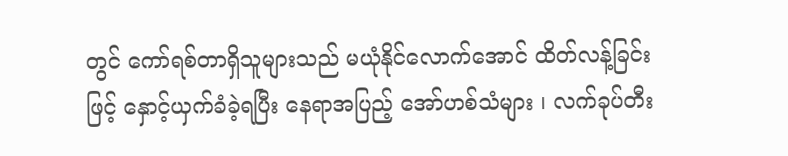တွင် ကော်ရစ်တာရှိသူများသည် မယုံနိုင်လောက်အောင် ထိတ်လန့်ခြင်းဖြင့် နှောင့်ယှက်ခံခဲ့ရပြီး နေရာအပြည့် အော်ဟစ်သံများ ၊ လက်ခုပ်တီး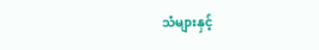သံများနှင့်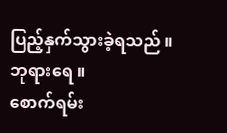ပြည့်နှက်သွားခဲ့ရသည် ။
ဘုရားရေ ။
စောက်ရမ်း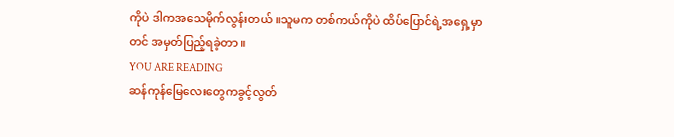ကိုပဲ ဒါကအသေမိုက်လွန်းတယ် ။သူမက တစ်ကယ်ကိုပဲ ထိပ်ပြောင်ရဲ့အရှေ့မှာတင် အမှတ်ပြည့်ရခဲ့တာ ။
YOU ARE READING
ဆန်ကုန်မြေလေးတွေကခွင့်လွတ်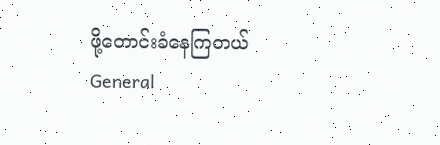ဖို့တောင်းခံနေကြတယ်
General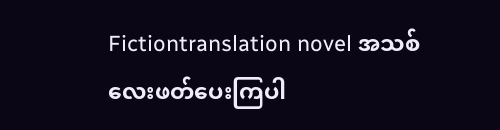Fictiontranslation novel အသစ်လေးဖတ်ပေးကြပါ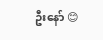ဦးနော် 😊